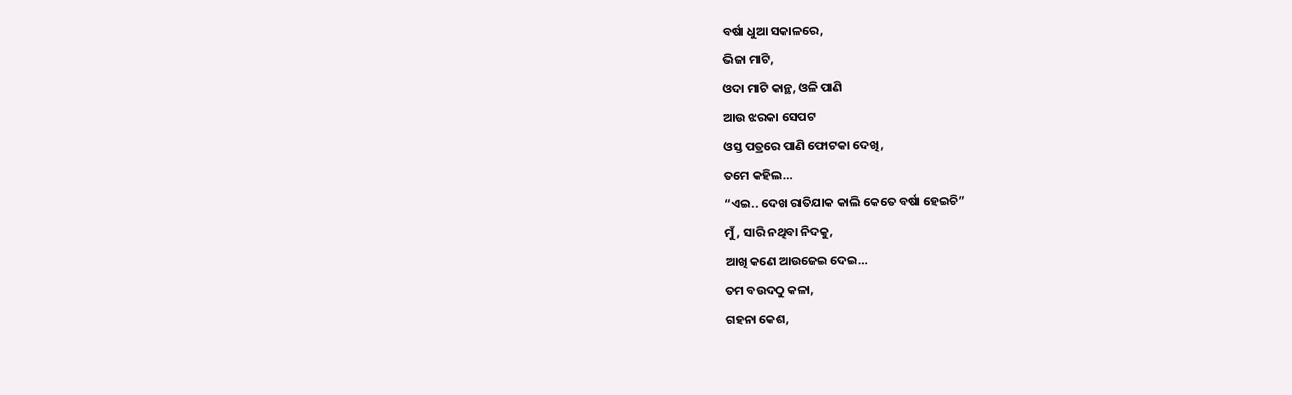ବର୍ଷା ଧୁଆ ସକାଳରେ,
ଭିଜା ମାଟି,
ଓଦା ମାଟି କାନ୍ଥ, ଓଳି ପାଣି
ଆଉ ଝରକା ସେପଟ
ଓସ୍ତ ପତ୍ରରେ ପାଣି ଫୋଟକା ଦେଖି,
ତମେ କହିଲ…
“ଏଇ.. ଦେଖ ରାତିଯାକ କାଲି କେତେ ବର୍ଷା ହେଇଚି”
ମୁଁ, ସାରି ନଥିବା ନିଦକୁ,
ଆଖି କଣେ ଆଉଜେଇ ଦେଇ…
ତମ ବଉଦଠୁ କଳା,
ଗହନା କେଶ,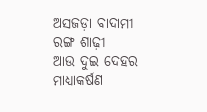ଅସଜଡ଼ା ବାଦାମୀ ରଙ୍ଗ ଶାଢ଼ୀ
ଆଉ ଦୁଇ ଦେହର ମାଧ୍ୟାକର୍ଷଣ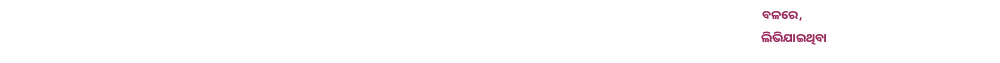ବଳରେ,
ଲିଭିଯାଇଥିବା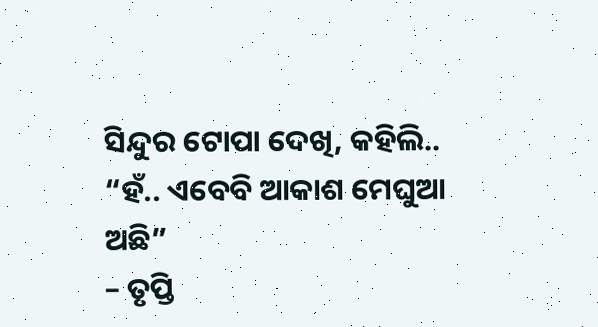ସିନ୍ଦୁର ଟୋପା ଦେଖି, କହିଲି..
“ହଁ.. ଏବେବି ଆକାଶ ମେଘୁଆ ଅଛି”
– ତୃପ୍ତି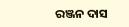ରଞ୍ଜନ ଦାସ